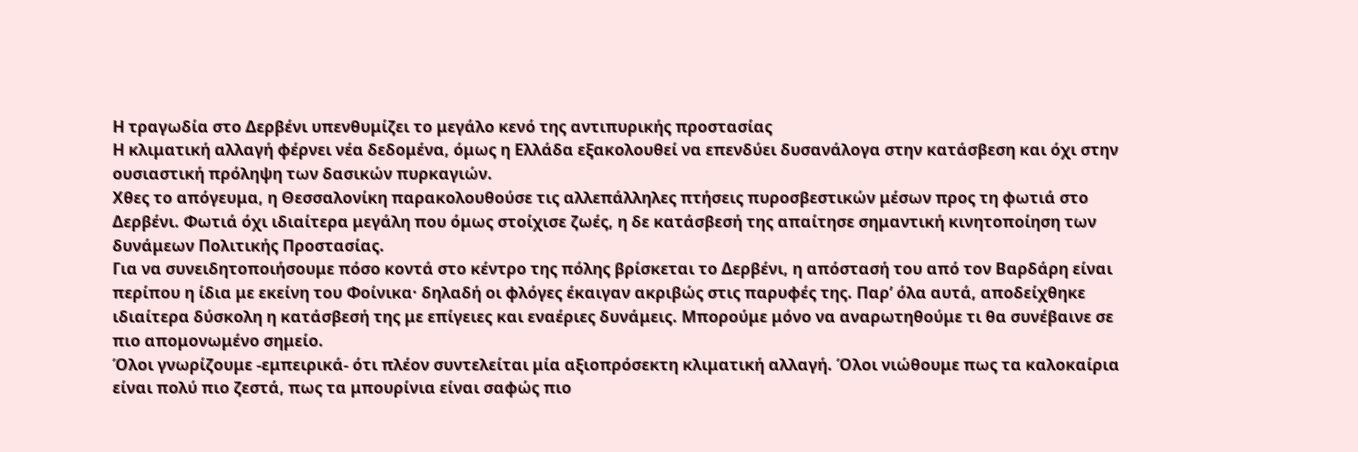Η τραγωδία στο Δερβένι υπενθυμίζει το μεγάλο κενό της αντιπυρικής προστασίας
Η κλιματική αλλαγή φέρνει νέα δεδομένα, όμως η Ελλάδα εξακολουθεί να επενδύει δυσανάλογα στην κατάσβεση και όχι στην ουσιαστική πρόληψη των δασικών πυρκαγιών.
Χθες το απόγευμα, η Θεσσαλονίκη παρακολουθούσε τις αλλεπάλληλες πτήσεις πυροσβεστικών μέσων προς τη φωτιά στο Δερβένι. Φωτιά όχι ιδιαίτερα μεγάλη που όμως στοίχισε ζωές, η δε κατάσβεσή της απαίτησε σημαντική κινητοποίηση των δυνάμεων Πολιτικής Προστασίας.
Για να συνειδητοποιήσουμε πόσο κοντά στο κέντρο της πόλης βρίσκεται το Δερβένι, η απόστασή του από τον Βαρδάρη είναι περίπου η ίδια με εκείνη του Φοίνικα· δηλαδή οι φλόγες έκαιγαν ακριβώς στις παρυφές της. Παρ’ όλα αυτά, αποδείχθηκε ιδιαίτερα δύσκολη η κατάσβεσή της με επίγειες και εναέριες δυνάμεις. Μπορούμε μόνο να αναρωτηθούμε τι θα συνέβαινε σε πιο απομονωμένο σημείο.
Όλοι γνωρίζουμε -εμπειρικά- ότι πλέον συντελείται μία αξιοπρόσεκτη κλιματική αλλαγή. Όλοι νιώθουμε πως τα καλοκαίρια είναι πολύ πιο ζεστά, πως τα μπουρίνια είναι σαφώς πιο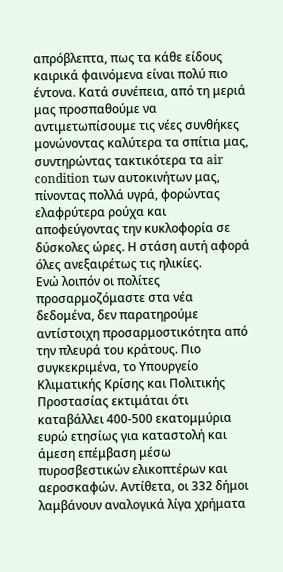απρόβλεπτα, πως τα κάθε είδους καιρικά φαινόμενα είναι πολύ πιο έντονα. Κατά συνέπεια, από τη μεριά μας προσπαθούμε να αντιμετωπίσουμε τις νέες συνθήκες μονώνοντας καλύτερα τα σπίτια μας, συντηρώντας τακτικότερα τα air condition των αυτοκινήτων μας, πίνοντας πολλά υγρά, φορώντας ελαφρύτερα ρούχα και αποφεύγοντας την κυκλοφορία σε δύσκολες ώρες. Η στάση αυτή αφορά όλες ανεξαιρέτως τις ηλικίες.
Ενώ λοιπόν οι πολίτες προσαρμοζόμαστε στα νέα δεδομένα, δεν παρατηρούμε αντίστοιχη προσαρμοστικότητα από την πλευρά του κράτους. Πιο συγκεκριμένα, το Υπουργείο Κλιματικής Κρίσης και Πολιτικής Προστασίας εκτιμάται ότι καταβάλλει 400-500 εκατομμύρια ευρώ ετησίως για καταστολή και άμεση επέμβαση μέσω πυροσβεστικών ελικοπτέρων και αεροσκαφών. Αντίθετα, οι 332 δήμοι λαμβάνουν αναλογικά λίγα χρήματα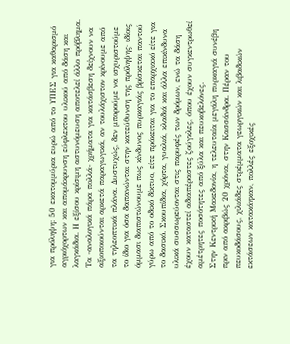για πρόληψη: 50 εκατομμύρια ευρώ από το ΥΠΕΣ για καθαρισμό αγριόχορτων και απομάκρυνση εύφλεκτου υλικού από δάση και λαγκάδια. Η εξίσου κρίσιμη αστυνόμευση αποτελεί άλλο πρόβλημα.
Τα -αναλογικά πάρα πολλά- χρήματα για κατάσβεση δείχνουν να αξιοποιούνται αρκετά παραγωγικά, αν τουλάχιστον κρίνουμε από τα τηλεοπτικά πλάνα. Δυστυχώς, δεν μπορούμε να ισχυριστούμε το ίδιο για όσα δαπανώνται στην κατεύθυνση της πρόληψης· ιδίοις όμμασι διαπιστώνουμε πως κίνδυνος πυρκαγιάς βρίσκεται παντού γύρω από το οδικό δίκτυο, είτε πρόκειται για το επαρχιακό είτε για το δασικό. Σκουπίδια, χόρτα, γυαλιά, κλαδιά και άλλα επικίνδυνα υλικά συσσωρεύονται στις παρυφές των δρόμων, ενώ τα δάση έχουν καταστεί αδιαπέραστες ζούγκλες, όπου έχουν συγκεντρωθεί αμέτρητες ποσότητες από ξύλα και πευκοβελόνες.
Στην Κεντρική Μακεδονία, η τελευταία μεγάλη πυρκαγιά συνέβη πριν από ακριβώς 20 χρόνια, στην Κασσάνδρα. Πέραν του πευκοδάσους, χιλιάδες στρέμματα γεωργικών και λιβαδικών εκτάσεων κατακάηκαν, πολλές εξοχικές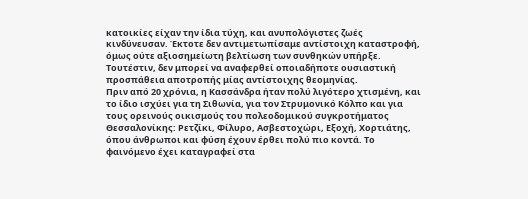κατοικίες είχαν την ίδια τύχη, και ανυπολόγιστες ζωές κινδύνευσαν. Έκτοτε δεν αντιμετωπίσαμε αντίστοιχη καταστροφή, όμως ούτε αξιοσημείωτη βελτίωση των συνθηκών υπήρξε. Τουτέστιν, δεν μπορεί να αναφερθεί οποιαδήποτε ουσιαστική προσπάθεια αποτροπής μίας αντίστοιχης θεομηνίας.
Πριν από 20 χρόνια, η Κασσάνδρα ήταν πολύ λιγότερο χτισμένη, και το ίδιο ισχύει για τη Σιθωνία, για τον Στρυμονικό Κόλπο και για τους ορεινούς οικισμούς του πολεοδομικού συγκροτήματος Θεσσαλονίκης: Ρετζίκι, Φίλυρο, Ασβεστοχώρι, Εξοχή, Χορτιάτης, όπου άνθρωποι και φύση έχουν έρθει πολύ πιο κοντά. Το φαινόμενο έχει καταγραφεί στα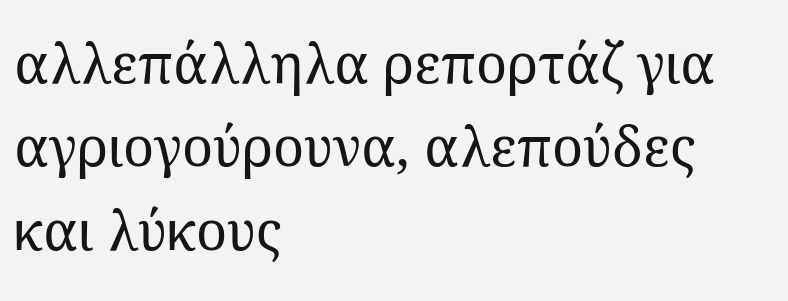αλλεπάλληλα ρεπορτάζ για αγριογούρουνα, αλεπούδες και λύκους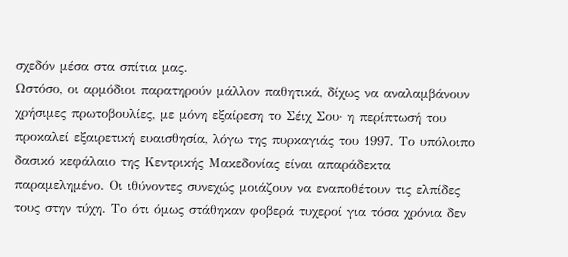σχεδόν μέσα στα σπίτια μας.
Ωστόσο, οι αρμόδιοι παρατηρούν μάλλον παθητικά, δίχως να αναλαμβάνουν χρήσιμες πρωτοβουλίες, με μόνη εξαίρεση το Σέιχ Σου· η περίπτωσή του προκαλεί εξαιρετική ευαισθησία, λόγω της πυρκαγιάς του 1997. Το υπόλοιπο δασικό κεφάλαιο της Κεντρικής Μακεδονίας είναι απαράδεκτα παραμελημένο. Οι ιθύνοντες συνεχώς μοιάζουν να εναποθέτουν τις ελπίδες τους στην τύχη. Το ότι όμως στάθηκαν φοβερά τυχεροί για τόσα χρόνια δεν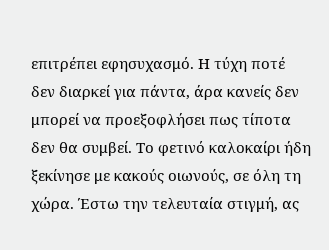επιτρέπει εφησυχασμό. Η τύχη ποτέ δεν διαρκεί για πάντα, άρα κανείς δεν μπορεί να προεξοφλήσει πως τίποτα δεν θα συμβεί. Το φετινό καλοκαίρι ήδη ξεκίνησε με κακούς οιωνούς, σε όλη τη χώρα. Έστω την τελευταία στιγμή, ας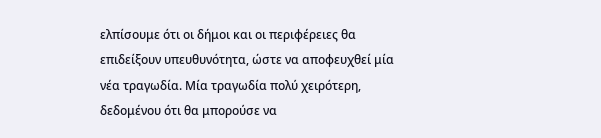ελπίσουμε ότι οι δήμοι και οι περιφέρειες θα επιδείξουν υπευθυνότητα, ώστε να αποφευχθεί μία νέα τραγωδία. Μία τραγωδία πολύ χειρότερη, δεδομένου ότι θα μπορούσε να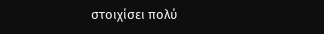στοιχίσει πολύ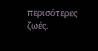περισότερες ζωές.